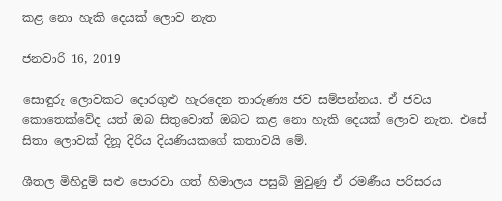කළ නො හැකි දෙයක් ලොව නැත

ජනවාරි 16, 2019

සොඳුරු ලොවකට දොරගුළු හැරදෙන තාරුණ්‍ය ජව සම්පන්නය. ඒ ජවය කොතෙක්වේද යත් ඔබ සිතුවොත් ඔබට කළ නො හැකි දෙයක් ලොව නැත. එසේ සිතා ලොවක් දිනූ දිරිය දියණියකගේ කතාවයි මේ.

ශීතල මිහිදුම් සළු පොරවා ගත් හිමාලය පසුබි මුවුණු ඒ රමණීය පරිසරය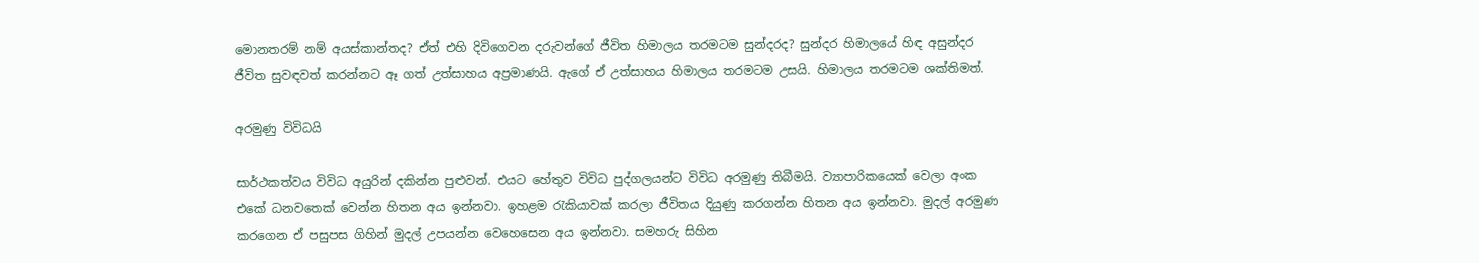මොනතරම් නම් අයස්කාන්තද? ඒත් එහි දිවිගෙවන දරුවන්ගේ ජීවිත හිමාලය තරමටම සුන්දරද? සුන්දර හිමාලයේ හිඳ අසුන්දර ජීවිත සුවඳවත් කරන්නට ඈ ගත් උත්සාහය අප්‍රමාණයි. ඇගේ ඒ උත්සාහය හිමාලය තරමටම උසයි. හිමාලය තරමටම ශක්තිමත්.

අරමුණු විවිධයි

සාර්ථකත්වය විවිධ අයුරින් දකින්න පුළුවන්. එයට හේතුව විවිධ පුද්ගලයන්ට විවිධ අරමුණු තිබීමයි. ව්‍යාපාරිකයෙක් වෙලා අංක එකේ ධනවතෙක් වෙන්න හිතන අය ඉන්නවා. ඉහළම රැකියාවක් කරලා ජීවිතය දියුණු කරගන්න හිතන අය ඉන්නවා. මුදල් අරමුණ කරගෙන ඒ පසුපස ගිහින් මුදල් උපයන්න වෙහෙසෙන අය ඉන්නවා. සමහරු සිහින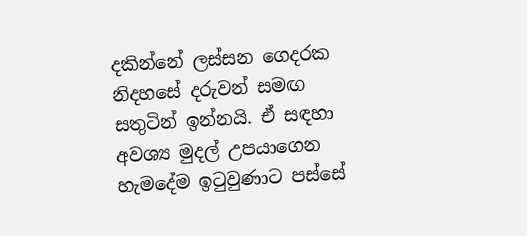දකින්නේ ලස්සන ගෙදරක නිදහසේ දරුවන් සමඟ සතුටින් ඉන්නයි. ඒ සඳහා අවශ්‍ය මුදල් උපයාගෙන හැමදේම ඉටුවුණාට පස්සේ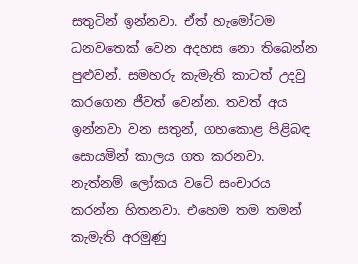සතුටින් ඉන්නවා. ඒත් හැමෝටම ධනවතෙක් වෙන අදහස නො තිබෙන්න පුළුවන්. සමහරු කැමැති කාටත් උදවු කරගෙන ජීවත් වෙන්න. තවත් අය ඉන්නවා වන සතුන්, ගහකොළ පිළිබඳ සොයමින් කාලය ගත කරනවා. නැත්නම් ලෝකය වටේ සංචාරය කරන්න හිතනවා. එහෙම තම තමන් කැමැති අරමුණු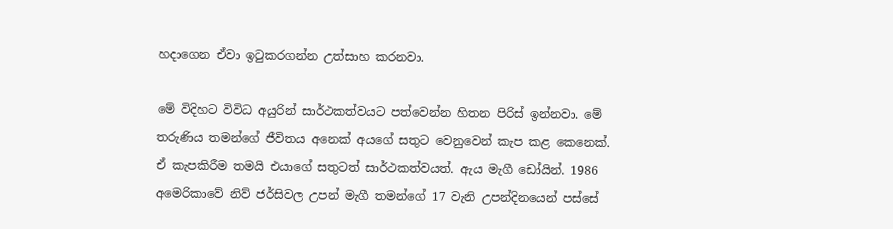හදාගෙන ඒවා ඉටුකරගන්න උත්සාහ කරනවා.

මේ විදිහට විවිධ අයුරින් සාර්ථකත්වයට පත්වෙන්න හිතන පිරිස් ඉන්නවා. මේ තරුණිය තමන්ගේ ජීවිතය අනෙක් අයගේ සතුට වෙනුවෙන් කැප කළ කෙනෙක්. ඒ කැපකිරීම තමයි එයාගේ සතුටත් සාර්ථකත්වයත්. ඇය මැගී ඩෝයින්. 1986 අමෙරිකාවේ නිව් ජර්සිවල උපන් මැගී තමන්ගේ 17 වැනි උපන්දිනයෙන් පස්සේ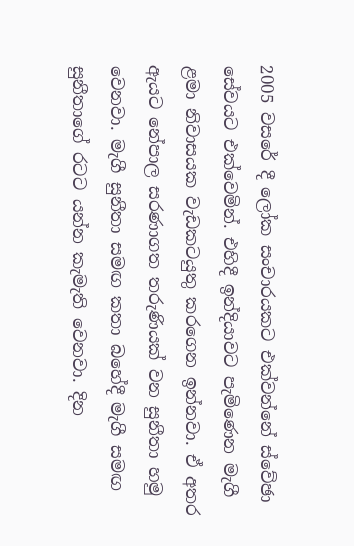2005 වසරේ දී ලෝක සංචාරයකට එක්වන්නේ ස්වේඡා සේවයට එක්වෙමින්. එහිදී ඉන්දියාවට පැමිණෙන මැගී ළමා නිවාසයක වැඩකටයුතු කරගෙන ඉන්නවා. ඒ අතර ඇයට නේපාල සරණාගත තරුණියක් වන සුනීතා හමු වෙනවා. මැගී සුනීතා සමඟ කතා බහේදී මැගී සමඟ සුනීතාගේ රටට යන්න කැමැති වෙනවා. දින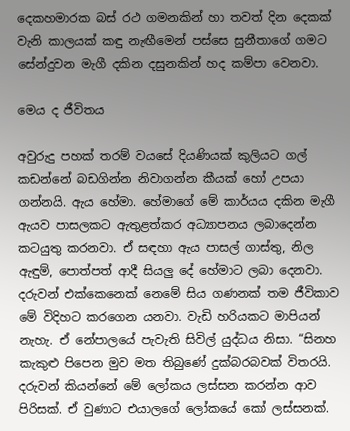දෙකහමාරක බස් රථ ගමනකින් හා තවත් දින දෙකක් වැනි කාලයක් කඳු නැඟීමෙන් පස්සෙ සුනීතාගේ ගමට සේන්දුවන මැගී දකින දසුනකින් හද කම්පා වෙනවා.

මෙය ද ජීවිතය

අවුරුදු පහක් තරම් වයසේ දියණියක් කුලියට ගල් කඩන්නේ බඩගින්න නිවාගන්න කීයක් හෝ උපයා ගන්නයි. ඇය හේමා. හේමාගේ මේ කාර්යය දකින මැගී ඇයව පාසලකට ඇතුළත්කර අධ්‍යාපනය ලබාදෙන්න කටයුතු කරනවා. ඒ සඳහා ඇය පාසල් ගාස්තු, නිල ඇඳුම්, පොත්පත් ආදී සියලු දේ හේමාට ලබා දෙනවා. දරුවන් එක්කෙනෙක් නෙමේ සිය ගණනක් තම ජීවිකාව මේ විදිහට කරගෙන යනවා. වැඩි හරියකට මාපියන් නැහැ. ඒ නේපාලයේ පැවැති සිවිල් යුද්ධය නිසා. “සිනහ කැකුළු පිපෙන මුව මත තිබුණේ දුක්බරබවක් විතරයි. දරුවන් කියන්නේ මේ ලෝකය ලස්සන කරන්න ආව පිරිසක්. ඒ වුණාට එයාලගේ ලෝකයේ කෝ ලස්සනක්.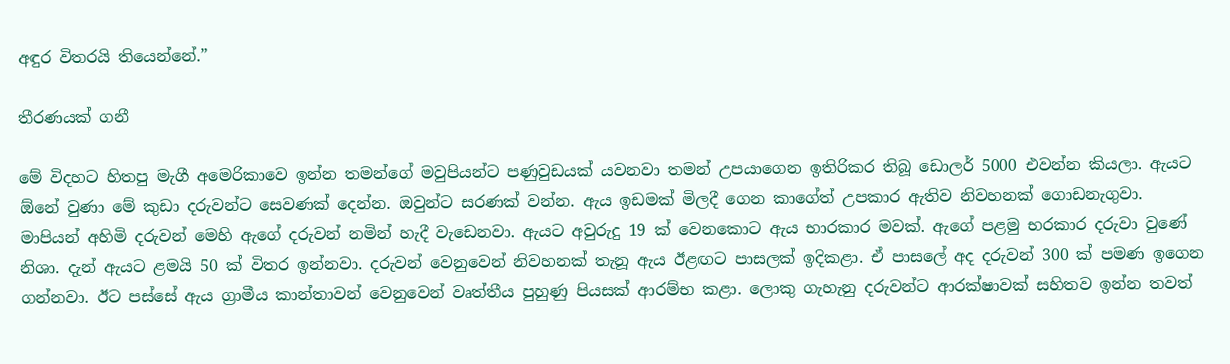අඳුර විතරයි තියෙන්නේ.”

තීරණයක් ගනී

මේ විදහට හිතපු මැගී අමෙරිකාවෙ ඉන්න තමන්ගේ මවුපියන්ට පණුවුඩයක් යවනවා තමන් උපයාගෙන ඉතිරිකර තිබූ ඩොලර් 5000 එවන්න කියලා. ඇයට ඕනේ වුණා මේ කුඩා දරුවන්ට සෙවණක් දෙන්න. ඔවුන්ට සරණක් වන්න. ඇය ඉඩමක් මිලදී ගෙන කාගේත් උපකාර ඇතිව නිවහනක් ගොඩනැගුවා. මාපියන් අහිමි දරුවන් මෙහි ඇගේ දරුවන් නමින් හැදී වැඩෙනවා. ඇයට අවුරුදු 19 ක් වෙනකොට ඇය භාරකාර මවක්. ඇගේ පළමු භරකාර දරුවා වුණේ නිශා. දැන් ඇයට ළමයි 50 ක් විතර ඉන්නවා. දරුවන් වෙනුවෙන් නිවහනක් තැනූ ඇය ඊළඟට පාසලක් ඉදිකළා. ඒ පාසලේ අද දරුවන් 300 ක් පමණ ඉගෙන ගන්නවා. ඊට පස්සේ ඇය ග්‍රාමීය කාන්තාවන් වෙනුවෙන් වෘත්තීය පුහුණු පියසක් ආරම්භ කළා. ලොකු ගැහැනු දරුවන්ට ආරක්ෂාවක් සහිතව ඉන්න තවත්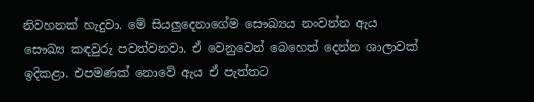නිවහනක් හැදුවා. මේ සියලුදෙනාගේම සෞඛ්‍යය නංවන්න ඇය සෞඛ්‍ය කඳවුරු පවත්වනවා. ඒ වෙනුවෙන් බෙහෙත් දෙන්න ශාලාවක් ඉදිකළා. එපමණක් නොවේ ඇය ඒ පැත්තට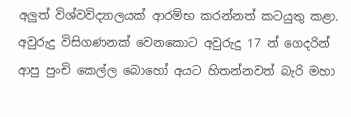අලුත් විශ්වවිද්‍යාලයක් ආරම්භ කරන්නත් කටයුතු කළා. අවුරුදු විසිගණනක් වෙනකොට අවුරුදු 17 න් ගෙදරින් ආපු පුංචි කෙල්ල බොහෝ අයට හිතන්නවත් බැරි මහා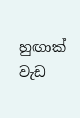හුඟාක් වැඩ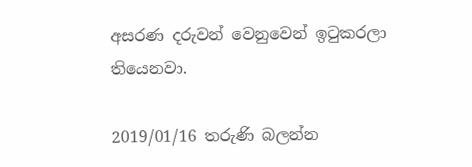අසරණ දරුවන් වෙනුවෙන් ඉටුකරලා තියෙනවා.

2019/01/16 තරුණි බලන්න